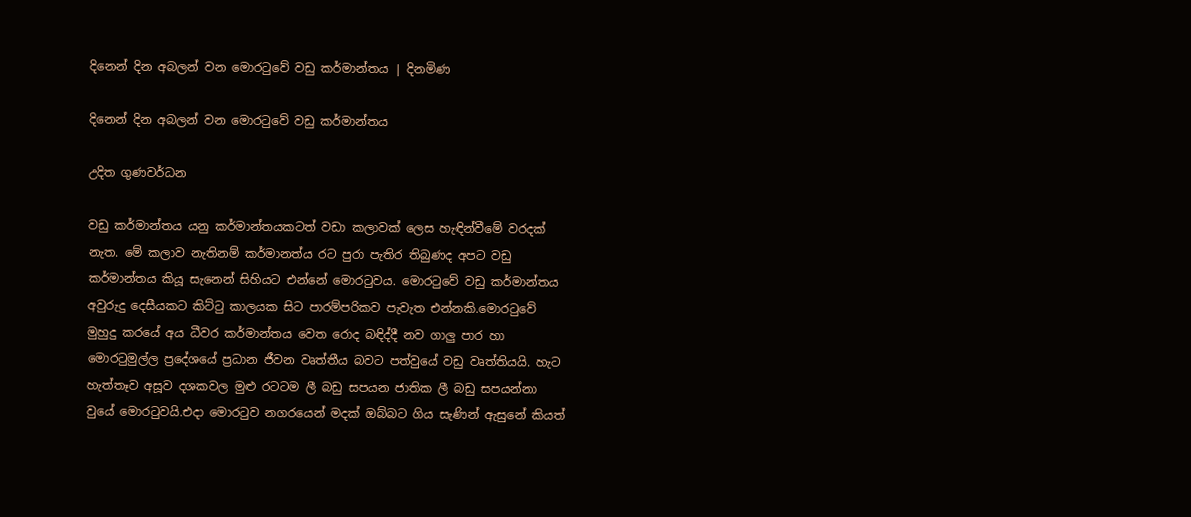දිනෙන් දින අබලන් වන මොරටුවේ වඩු කර්මාන්තය | දිනමිණ

දිනෙන් දින අබලන් වන මොරටුවේ වඩු කර්මාන්තය

උදිත ගුණවර්ධන

වඩු කර්මාන්තය යනු කර්මාන්තයකටත් වඩා කලාවක් ලෙස හැඳින්වීමේ වරදක් නැත. මේ කලාව නැතිනම් කර්මානත්ය රට පුරා පැතිර තිබුණද අපට වඩු කර්මාන්තය කියූ සැනෙන් සිහියට එන්නේ මොරටුවය. මොරටුවේ වඩු කර්මාන්තය අවුරුදු දෙසීයකට කිට්ටු කාලයක සිට පාරම්පරිකව පැවැත එන්නකි.මොරටුවේ මුහුදු කරයේ අය ධීවර කර්මාන්තය වෙත රොද බඳිද්දී නව ගාලු පාර හා මොරටුමුල්ල ප්‍රදේශයේ ප්‍රධාන ජීවන වෘත්තීය බවට පත්වුයේ වඩු වෘත්තියයි. හැට හැත්තෑව අසූව දශකවල මුළු රටටම ලී බඩු සපයන ජාතික ලී බඩු සපයන්නා වුයේ මොරටුවයි.එදා මොරටුව නගරයෙන් මදක් ඔබ්බට ගිය සැණින් ඇසුනේ කියත්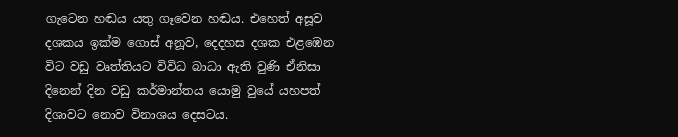ගැටෙන හඬය යතු ගෑවෙන හඬය. එහෙත් අසූව දශකය ඉක්ම ගොස් අනූව, දෙදහස දශක එළඹෙන විට වඩු වෘත්තියට විවිධ බාධා ඇති වුණි ඒනිසා දිනෙන් දින වඩු කර්මාන්තය යොමු වුයේ යහපත් දිශාවට නොව විනාශය දෙසටය.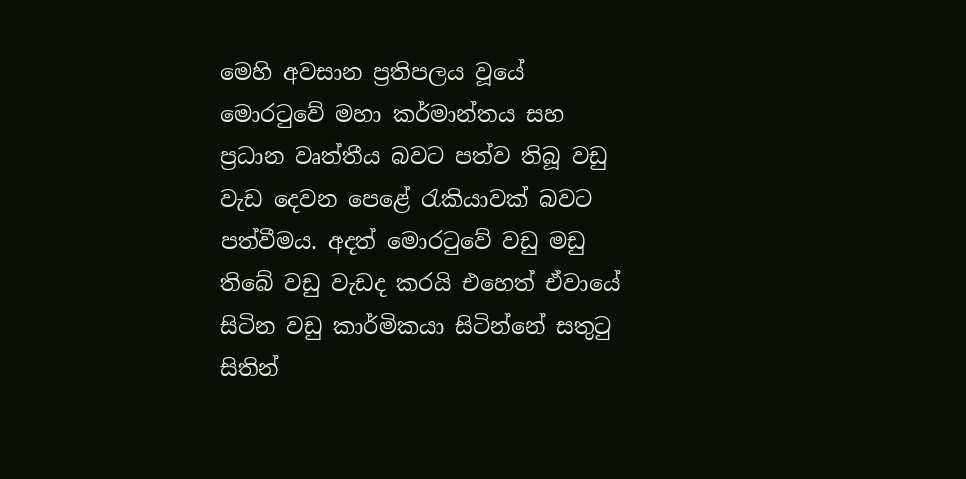මෙහි අවසාන ප්‍රතිපලය වූයේ මොරටුවේ මහා කර්මාන්තය සහ ප්‍රධාන වෘත්තීය බවට පත්ව තිබූ වඩු වැඩ දෙවන පෙළේ රැකියාවක් බවට පත්වීමය. අදත් මොරටුවේ වඩු මඩු තිබේ වඩු වැඩද කරයි එහෙත් ඒවායේ සිටින වඩු කාර්මිකයා සිටින්නේ සතුටු සිතින්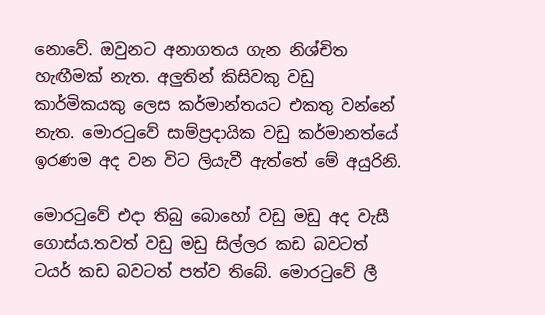නොවේ. ඔවුනට අනාගතය ගැන නිශ්චිත හැඟීමක් නැත. අලුතින් කිසිවකු වඩු කාර්මිකයකු ලෙස කර්මාන්තයට එකතු වන්නේ නැත. මොරටුවේ සාම්ප්‍රදායික වඩු කර්මානත්යේ ඉරණම අද වන විට ලියැවී ඇත්තේ මේ අයුරිනි.

මොරටුවේ එදා තිබු බොහෝ වඩු මඩු අද වැසී ගොස්ය.තවත් වඩු මඩු සිල්ලර කඩ බවටත් ටයර් කඩ බවටත් පත්ව තිබේ. මොරටුවේ ලී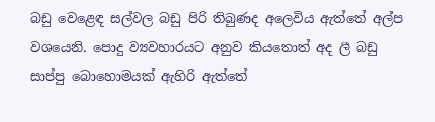බඩු වෙළෙඳ සල්වල බඩු පිරි තිබුණද අලෙවිය ඇත්තේ අල්ප වශයෙනි. පොදු ව්‍යවහාරයට අනුව කියතොත් අද ලී බඩු සාප්පු බොහොමයක් ඇහිරි ඇත්තේ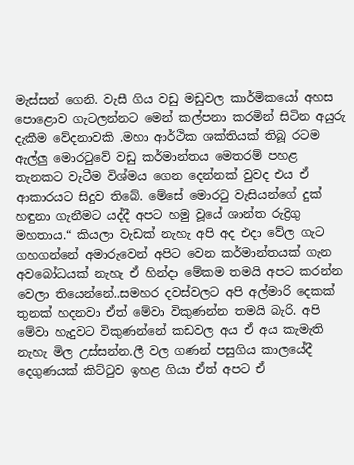මැස්සන් ගෙනි. වැසී ගිය වඩු මඩුවල කාර්මිකයෝ අහස පොළොව ගැටලන්නට මෙන් කල්පනා කරමින් සිටින අයුරු දැකීම වේදනාවකි .මහා ආර්ථික ශක්තියක් තිබූ රටම ඇල්ලු මොරටුවේ වඩු කර්මාන්තය මෙතරම් පහළ තැනකට වැටීම විශ්මය ගෙන දෙන්නක් වුවද එය ඒ ආකාරයට සිදුව තිබේ. මේසේ මොරටු වැසියන්ගේ දුක් හඳුනා ගැනීමට යද්දී අපට හමු වූයේ ශාන්ත රුද්‍රිගු මහතාය.“ කියලා වැඩක් නැහැ අපි අද එදා වේල ගැට ගහගන්නේ අමාරුවෙන් අපිට වෙන කර්මාන්තයක් ගැන අවබෝධයක් නැහැ ඒ හින්දා මේකම තමයි අපට කරන්න වෙලා තියෙන්නේ..සමහර දවස්වලට අපි අල්මාරි දෙකක් තුනක් හදනවා ඒත් මේවා විකුණන්න තමයි බැරි. අපි මේවා හැදුවට විකුණන්නේ කඩවල අය ඒ අය කැමැති නැහැ මිල උස්සන්න.ලී වල ගණන් පසුගිය කාලයේදී දෙගුණයක් කිට්ටුව ඉහළ ගියා ඒත් අපට ඒ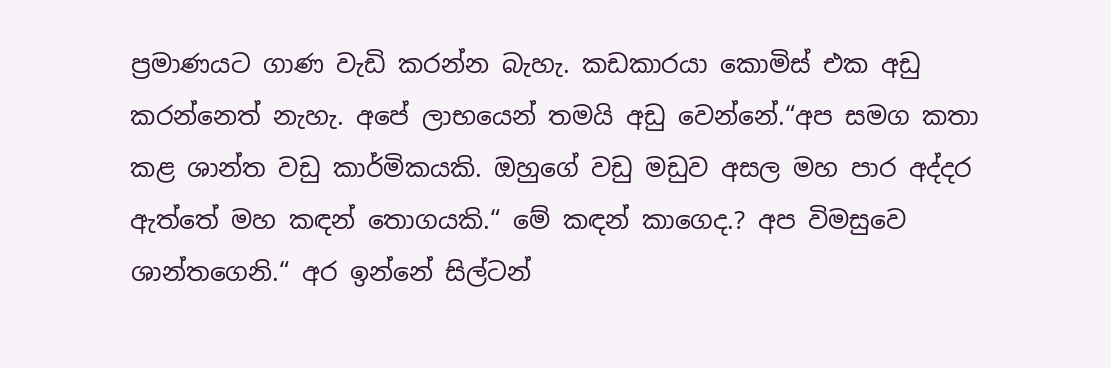ප්‍රමාණයට ගාණ වැඩි කරන්න බැහැ. කඩකාරයා කොමිස් එක අඩු කරන්නෙත් නැහැ. අපේ ලාභයෙන් තමයි අඩු වෙන්නේ.“අප සමග කතා කළ ශාන්ත වඩු කාර්මිකයකි. ඔහුගේ වඩු මඩුව අසල මහ පාර අද්දර ඇත්තේ මහ කඳන් තොගයකි.“ මේ කඳන් කාගෙද.? අප විමසුවෙ ශාන්තගෙනි.“ අර ඉන්නේ සිල්ටන්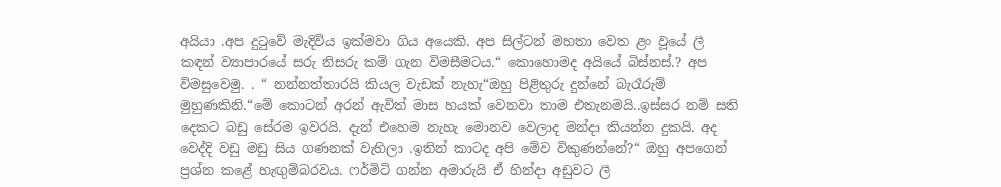අයියා .අප දුටුවේ මැදිවිය ඉක්මවා ගිය අයෙකි. අප සිල්ටන් මහතා වෙත ළං වූයේ ලී කඳන් ව්‍යාපාරයේ සරු නිසරු කම් ගැන විමසීමටය.“ කොහොමද අයියේ බිස්නස්.? අප විමසුවෙමු. . “ නන්නත්තාරයි කියල වැඩක් නැහැ“ඔහු පිළිතුරු දුන්නේ බැරෑරුම් මුහුණකිනි.“මේ කොටන් අරන් ඇවිත් මාස හයක් වෙනවා තාම එතැනමයි..ඉස්සර නම් සති දෙකට බඩු සේරම ඉවරයි. දැන් එහෙම නැහැ මොනව වෙලාද මන්දා කියන්න දුකයි. අද වෙද්දි වඩු මඩු සිය ගණනක් වැහිලා .ඉතින් කාටද අපි මේව විකුණන්නේ?“ ඔහු අපගෙන් ප්‍රශ්න කළේ හැඟුම්බරවය. ෆර්මිටි ගන්න අමාරුයි ඒ හින්දා අඩුවට ලී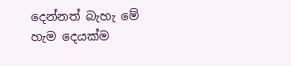දෙන්නත් බැහැ මේ හැම දෙයක්ම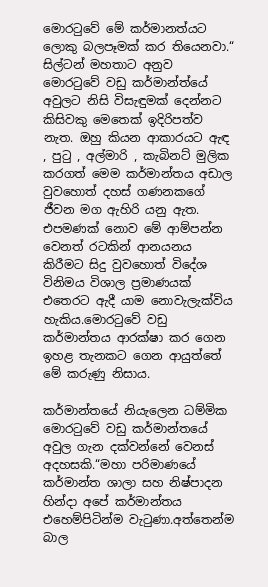මොරටුවේ මේ කර්මානත්යට ලොකු බලපෑමක් කර තියෙනවා.“ සිල්ටන් මහතාට අනුව මොරටුවේ වඩු කර්මාන්ත්යේ අවුලට නිසි විසැඳුමක් දෙන්නට කිසිවකු මෙතෙක් ඉදිරිපත්ව නැත. ඔහු කියන ආකාරයට ඇඳ , පුටු , අල්මාරි , කැබිනට් මුලික කරගත් මෙම කර්මාන්තය අඩාල වුවහොත් දහස් ගණනකගේ ජීවන මග ඇහිරි යනු ඇත. එපමණක් නොව මේ ආම්පන්න වෙනත් රටකින් ආනයනය කිරීමට සිදු වුවහොත් විදේශ විනිමය විශාල ප්‍රමාණයක් එතෙරට ඇදී යාම නොවැලැක්විය හැකිය.මොරටුවේ වඩු කර්මාන්තය ආරක්ෂා කර ගෙන ඉහළ තැනකට ගෙන ආයුත්තේ මේ කරුණු නිසාය.

කර්මාන්තයේ නියැලෙන ධම්මික මොරටුවේ වඩු කර්මාන්තයේ අවුල ගැන දක්වන්නේ වෙනස් අදහසකි.“මහා පරිමාණයේ කර්මාන්ත ශාලා සහ නිෂ්පාදන හින්දා අපේ කර්මාන්තය එහෙම්පිටින්ම වැටුණා.අත්තෙන්ම බාල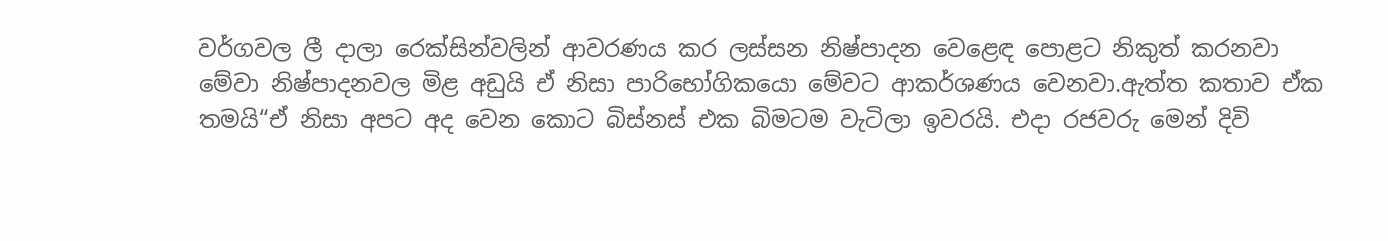වර්ගවල ලී දාලා රෙක්සින්වලින් ආවරණය කර ලස්සන නිෂ්පාදන වෙළෙඳ පොළට නිකුත් කරනවා මේවා නිෂ්පාදනවල මිළ අඩුයි ඒ නිසා පාරිභෝගිකයො මේවට ආකර්ශණය වෙනවා.ඇත්ත කතාව ඒක තමයි“ඒ නිසා අපට අද වෙන කොට බිස්නස් එක බිමටම වැටිලා ඉවරයි. එදා රජවරු මෙන් දිවි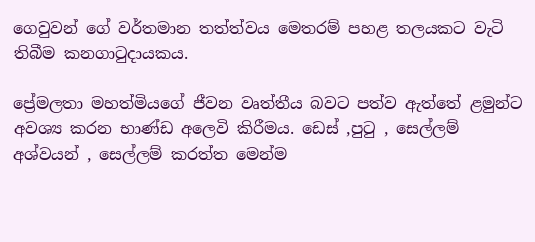ගෙවුවන් ගේ වර්තමාන තත්ත්වය මෙතරම් පහළ තලයකට වැටි තිබීම කනගාටුදායකය.

ප්‍රේමලතා මහත්මියගේ ජීවන වෘත්තීය බවට පත්ව ඇත්තේ ළමුන්ට අවශ්‍ය කරන භාණ්ඩ අලෙවි කිරීමය. ඩෙස් ,පුටු , සෙල්ලම් අශ්වයන් , සෙල්ලම් කරත්ත මෙන්ම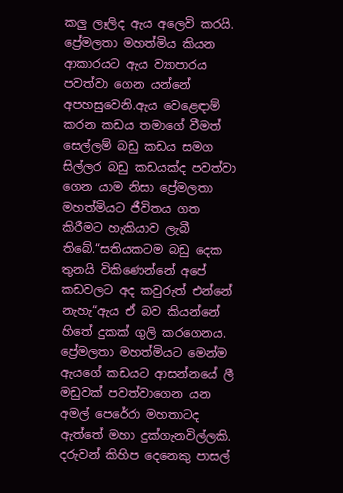කලු ලෑලිද ඇය අලෙවි කරයි. ප්‍රේමලතා මහත්මිය කියන ආකාරයට ඇය ව්‍යාපාරය පවත්වා ගෙන යන්නේ අපහසුවෙනි.ඇය වෙළෙඳාම් කරන කඩය තමාගේ වීමත් සෙල්ලම් බඩු කඩය සමග සිල්ලර බඩු කඩයක්ද පවත්වා ගෙන යාම නිසා ප්‍රේමලතා මහත්මියට ජීවිතය ගත කිරීමට හැකියාව ලැබී තිබේ.“සතියකටම බඩු දෙක තුනයි විකිණෙන්නේ අපේ කඩවලට අද කවුරුත් එන්නේ නැහැ“ඇය ඒ බව කියන්නේ හිතේ දුකක් ගුලි කරගෙනය. ප්‍රේමලතා මහත්මියට මෙන්ම ඇයගේ කඩයට ආසන්නයේ ලී මඩුවක් පවත්වාගෙන යන අමල් පෙරේරා මහතාටද ඇත්තේ මහා දුක්ගැනවිල්ලකි. දරුවන් කිහිප දෙනෙකු පාසල්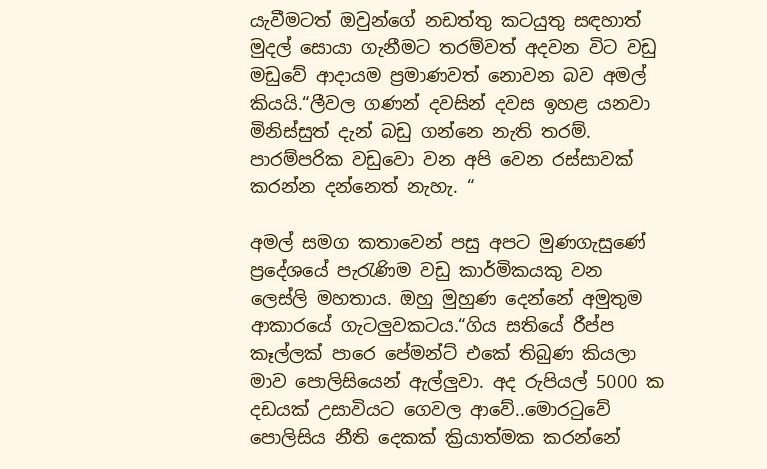යැවීමටත් ඔවුන්ගේ නඩත්තු කටයුතු සඳහාත් මුදල් සොයා ගැනීමට තරම්වත් අදවන විට වඩු මඩුවේ ආදායම ප්‍රමාණවත් නොවන බව අමල් කියයි.“ලීවල ගණන් දවසින් දවස ඉහළ යනවා මිනිස්සුත් දැන් බඩු ගන්නෙ නැති තරම්. පාරම්පරික වඩුවො වන අපි වෙන රස්සාවක් කරන්න දන්නෙත් නැහැ. “

අමල් සමග කතාවෙන් පසු අපට මුණගැසුණේ ප්‍රදේශයේ පැරැණිම වඩු කාර්මිකයකු වන ලෙස්ලි මහතාය. ඔහු මුහුණ දෙන්නේ අමුතුම ආකාරයේ ගැටලුවකටය.“ගිය සතියේ රීප්ප කෑල්ලක් පාරෙ පේමන්ට් එකේ තිබුණ කියලා මාව පොලිසියෙන් ඇල්ලුවා. අද රුපියල් 5000 ක දඩයක් උසාවියට ගෙවල ආවේ..මොරටුවේ පොලිසිය නීති දෙකක් ක්‍රියාත්මක කරන්නේ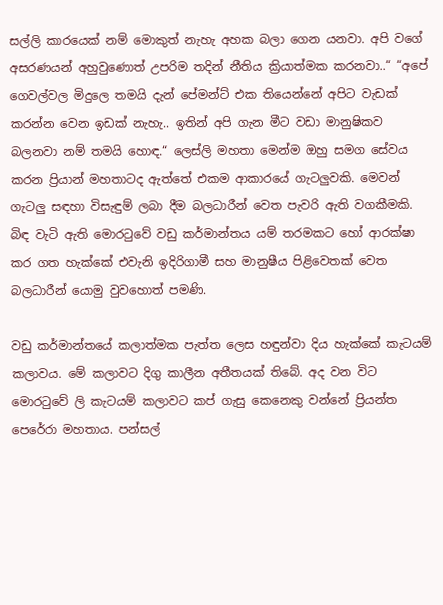සල්ලි කාරයෙක් නම් මොකුත් නැහැ අහක බලා ගෙන යනවා. අපි වගේ අසරණයන් අහුවුණොත් උපරිම තදින් නීතිය ක්‍රියාත්මක කරනවා..“ “අපේ ගෙවල්වල මිදුලෙ තමයි දැන් පේමන්ට් එක තියෙන්නේ අපිට වැඩක් කරන්න වෙන ඉඩක් නැහැ.. ඉතින් අපි ගැන මීට වඩා මානුෂිකව බලනවා නම් තමයි හොඳ.“ ලෙස්ලි මහතා මෙන්ම ඔහු සමග සේවය කරන ප්‍රියාන් මහතාටද ඇත්තේ එකම ආකාරයේ ගැටලුවකි. මෙවන් ගැටලු සඳහා විසැඳුම් ලබා දීම බලධාරීන් වෙත පැවරි ඇති වගකීමකි. බිඳ වැටි ඇති මොරටුවේ වඩු කර්මාන්තය යම් තරමකට හෝ ආරක්ෂා කර ගත හැක්කේ එවැනි ඉදිරිගාමී සහ මානුෂීය පිළිවෙතක් වෙත බලධාරීන් යොමු වුවහොත් පමණි.

වඩු කර්මාන්තයේ කලාත්මක පැත්ත ලෙස හඳුන්වා දිය හැක්කේ කැටයම් කලාවය. මේ කලාවට දිගු කාලීන අතීතයක් තිබේ. අද වන විට මොරටුවේ ලි කැටයම් කලාවට කප් ගැසු කෙනෙකු වන්නේ ප්‍රියන්ත පෙරේරා මහතාය. පන්සල්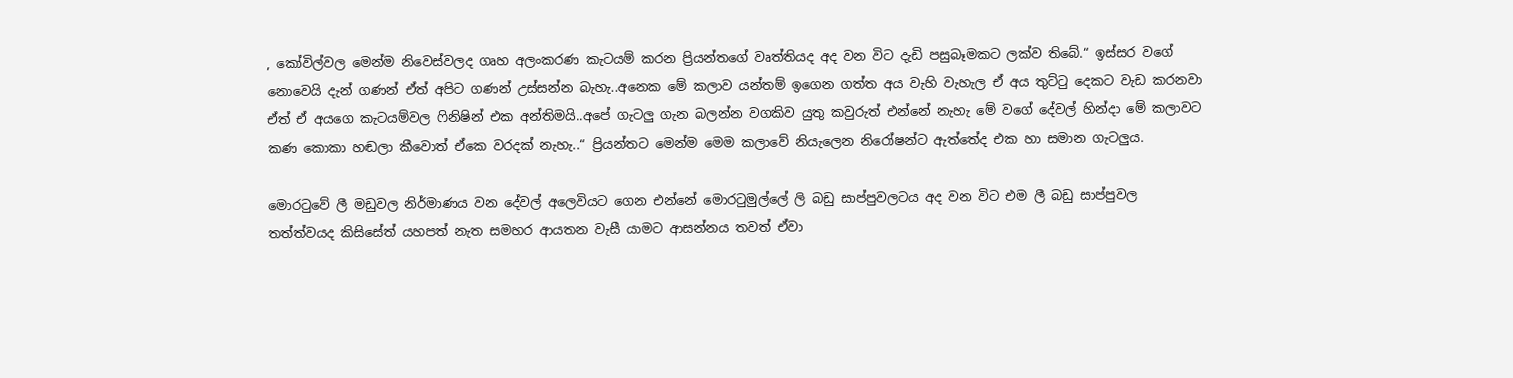, කෝවිල්වල මෙන්ම නිවෙස්වලද ගෘහ අලංකරණ කැටයම් කරන ප්‍රියන්තගේ වෘත්තියද අද වන විට දැඩි පසුබෑමකට ලක්ව තිබේ.“ ඉස්සර වගේ නොවෙයි දැන් ගණන් ඒත් අපිට ගණන් උස්සන්න බැහැ..අනෙක මේ කලාව යන්තම් ඉගෙන ගත්ත අය වැහි වැහැල ඒ අය තුට්ටු දෙකට වැඩ කරනවා ඒත් ඒ අයගෙ කැටයම්වල ෆිනිෂින් එක අන්තිමයි..අපේ ගැටලු ගැන බලන්න වගකිව යුතු කවුරුත් එන්නේ නැහැ මේ වගේ දේවල් හින්දා මේ කලාවට කණ කොකා හඬලා කීවොත් ඒකෙ වරදක් නැහැ..“ ප්‍රියන්තට මෙන්ම මෙම කලාවේ නියැලෙන නිරෝෂන්ට ඇත්තේද එක හා සමාන ගැටලුය.

මොරටුවේ ලී මඩුවල නිර්මාණය වන දේවල් අලෙවියට ගෙන එන්නේ මොරටුමුල්ලේ ලි බඩු සාප්පුවලටය අද වන විට එම ලී බඩු සාප්පුවල තත්ත්වයද කිසිසේත් යහපත් නැත සමහර ආයතන වැසී යාමට ආසන්නය තවත් ඒවා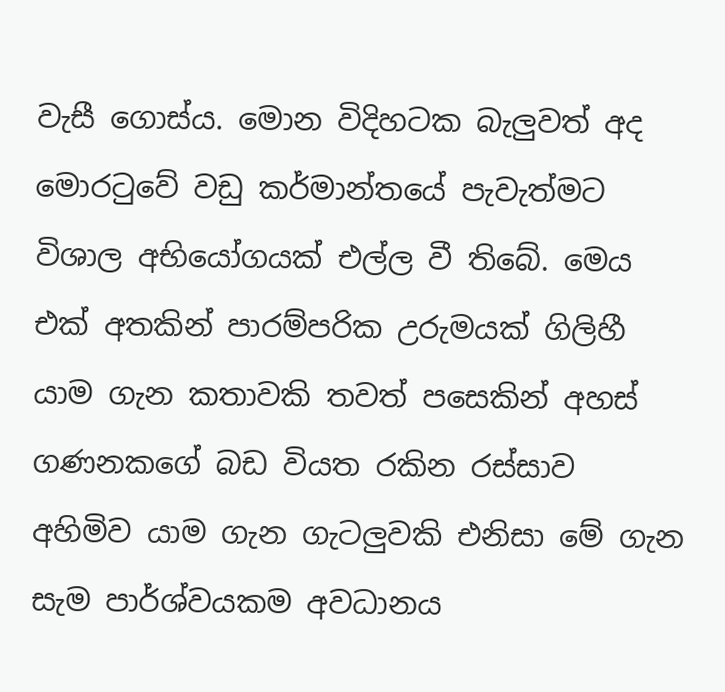වැසී ගොස්ය. මොන විදිහටක බැලුවත් අද මොරටුවේ වඩු කර්මාන්තයේ පැවැත්මට විශාල අභියෝගයක් එල්ල වී තිබේ. මෙය එක් අතකින් පාරම්පරික උරුමයක් ගිලිහී යාම ගැන කතාවකි තවත් පසෙකින් අහස් ගණනකගේ බඩ වියත රකින රස්සාව අහිමිව යාම ගැන ගැටලුවකි එනිසා මේ ගැන සැම පාර්ශ්වයකම අවධානය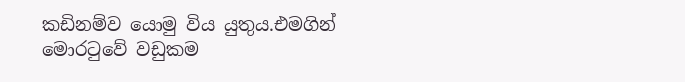කඩිනම්ව යොමු විය යුතුය.එමගින් මොරටුවේ වඩුකම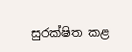සුරක්ෂිත කළ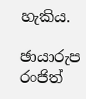හැකිය.

ඡායාරුප රංජිත්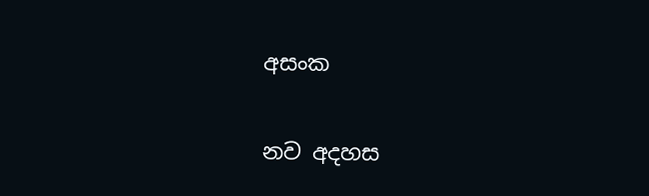අසංක

නව අදහස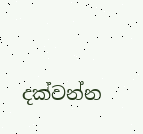දක්වන්න